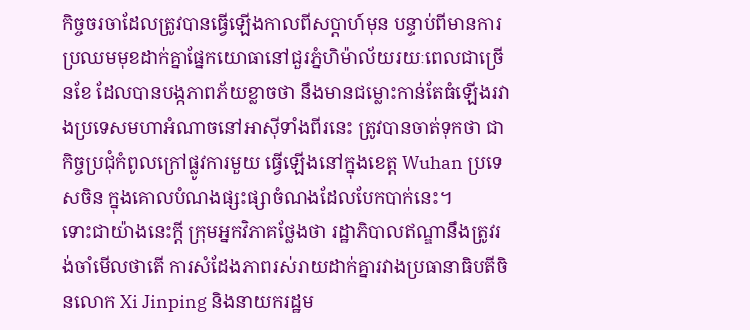កិច្ចចរចាដែលត្រូវបានធ្វើឡើងកាលពីសប្តាហ៍មុន បន្ទាប់ពីមានការប្រឈមមុខដាក់គ្នាផ្នែកយោធានៅជួរភ្នំហិម៉ាល័យរយៈពេលជាច្រើនខែ ដែលបានបង្កភាពភ័យខ្លាចថា នឹងមានជម្លោះកាន់តែធំឡើងរវាងប្រទេសមហាអំណាចនៅអាស៊ីទាំងពីរនេះ ត្រូវបានចាត់ទុកថា ជាកិច្ចប្រជុំកំពូលក្រៅផ្លូវការមួយ ធ្វើឡើងនៅក្នុងខេត្ត Wuhan ប្រទេសចិន ក្នុងគោលបំណងផ្សះផ្សាចំណងដែលបែកបាក់នេះ។
ទោះជាយ៉ាងនេះក្តី ក្រុមអ្នកវិភាគថ្លែងថា រដ្ឋាភិបាលឥណ្ឌានឹងត្រូវរង់ចាំមើលថាតើ ការសំដែងភាពរស់រាយដាក់គ្នារវាងប្រធានាធិបតីចិនលោក Xi Jinping និងនាយករដ្ឋម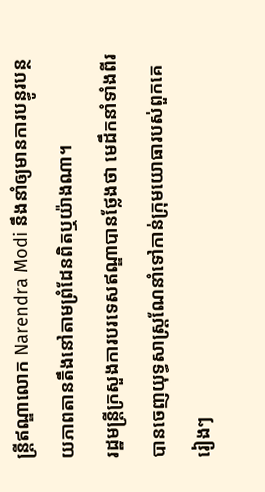ន្ត្រីឥណ្ឌាលោក Narendra Modi នឹងនាំឲ្យមានការបន្ធូរបន្ថយភាពតានតឹងនៅតាមព្រំដែនពិតឬយ៉ាងណា។
រដ្ឋមន្ត្រីក្រសួងការបរទេសឥណ្ឌាបានថ្លែងថា មេដឹកនាំទាំងពីរបានចេញយុទ្ធសាស្ត្រណែនាំទៅកាន់ក្រុមយោធារបស់ពួកគេរៀងៗ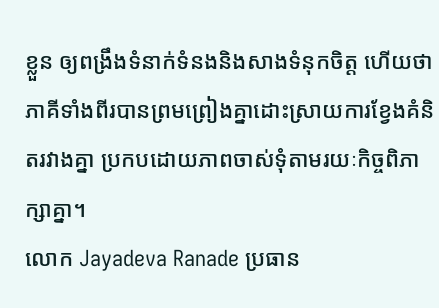ខ្លួន ឲ្យពង្រឹងទំនាក់ទំនងនិងសាងទំនុកចិត្ត ហើយថា ភាគីទាំងពីរបានព្រមព្រៀងគ្នាដោះស្រាយការខ្វែងគំនិតរវាងគ្នា ប្រកបដោយភាពចាស់ទុំតាមរយៈកិច្ចពិភាក្សាគ្នា។
លោក Jayadeva Ranade ប្រធាន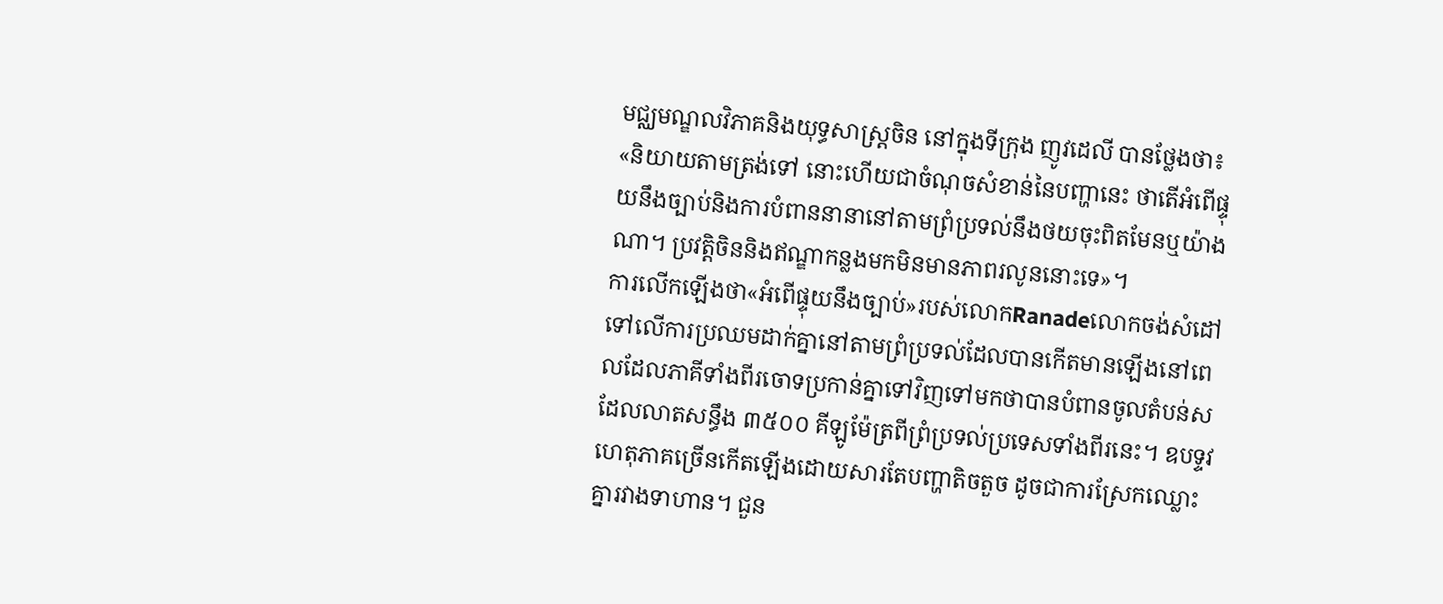មជ្ឈមណ្ឌលវិភាគនិងយុទ្ធសាស្ត្រចិន នៅក្នុងទីក្រុង ញូវដេលី បានថ្លែងថា៖ «និយាយតាមត្រង់ទៅ នោះហើយជាចំណុចសំខាន់នៃបញ្ហានេះ ថាតើអំពើផ្ទុយនឹងច្បាប់និងការបំពាននានានៅតាមព្រំប្រទល់នឹងថយចុះពិតមែនឬយ៉ាងណា។ ប្រវត្តិចិននិងឥណ្ឌាកន្លងមកមិនមានភាពរលូននោះទេ»។
ការលើកឡើងថា«អំពើផ្ទុយនឹងច្បាប់»របស់លោកRanadeលោកចង់សំដៅទៅលើការប្រឈមដាក់គ្នានៅតាមព្រំប្រទល់ដែលបានកើតមានឡើងនៅពេលដែលភាគីទាំងពីរចោទប្រកាន់គ្នាទៅវិញទៅមកថាបានបំពានចូលតំបន់ស ដែលលាតសន្ធឹង ៣៥០០ គីឡូម៉ែត្រពីព្រំប្រទល់ប្រទេសទាំងពីរនេះ។ ឧបទ្ទវហេតុភាគច្រើនកើតឡើងដោយសារតែបញ្ហាតិចតួច ដូចជាការស្រែកឈ្លោះគ្នារវាងទាហាន។ ជួន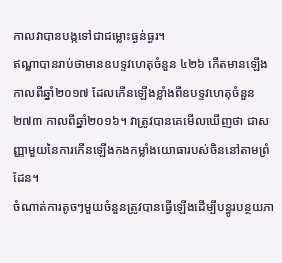កាលវាបានបង្កទៅជាជម្លោះធ្ងន់ធ្ងរ។
ឥណ្ឌាបានរាប់ថាមានឧបទ្ទវហេតុចំនួន ៤២៦ កើតមានឡើងកាលពីឆ្នាំ២០១៧ ដែលកើនឡើងខ្លាំងពីឧបទ្ទវហេតុចំនួន២៧៣ កាលពីឆ្នាំ២០១៦។ វាត្រូវបានគេមើលឃើញថា ជាសញ្ញាមួយនៃការកើនឡើងកងកម្លាំងយោធារបស់ចិននៅតាមព្រំដែន។
ចំណាត់ការតូចៗមួយចំនួនត្រូវបានធ្វើឡើងដើម្បីបន្ធូរបន្ថយភា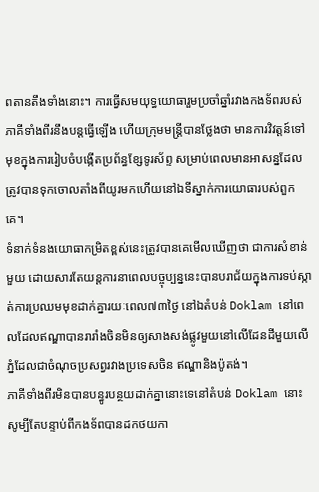ពតានតឹងទាំងនោះ។ ការធ្វើសមយុទ្ធយោធារួមប្រចាំឆ្នាំរវាងកងទ័ពរបស់ភាគីទាំងពីរនឹងបន្តធ្វើឡើង ហើយក្រុមមន្ត្រីបានថ្លែងថា មានការវិវត្តន៍ទៅមុខក្នុងការរៀបចំបង្កើតប្រព័ន្ធខ្សែទូរស័ព្ទ សម្រាប់ពេលមានអាសន្នដែលត្រូវបានទុកចោលតាំងពីយូរមកហើយនៅឯទីស្នាក់ការយោធារបស់ពួកគេ។
ទំនាក់ទំនងយោធាកម្រិតខ្ពស់នេះត្រូវបានគេមើលឃើញថា ជាការសំខាន់មួយ ដោយសារតែយន្តការនាពេលបច្ចុប្បន្ននេះបានបរាជ័យក្នុងការទប់ស្កាត់ការប្រឈមមុខដាក់គ្នារយៈពេល៧៣ថ្ងៃ នៅឯតំបន់ Doklam នៅពេលដែលឥណ្ឌាបានរារាំងចិនមិនឲ្យសាងសង់ផ្លូវមួយនៅលើដែនដីមួយលើភ្នំដែលជាចំណុចប្រសព្វរវាងប្រទេសចិន ឥណ្ឌានិងប៉ូតង់។
ភាគីទាំងពីរមិនបានបន្ធូរបន្ថយដាក់គ្នានោះទេនៅតំបន់ Doklam នោះ សូម្បីតែបន្ទាប់ពីកងទ័ពបានដកថយកា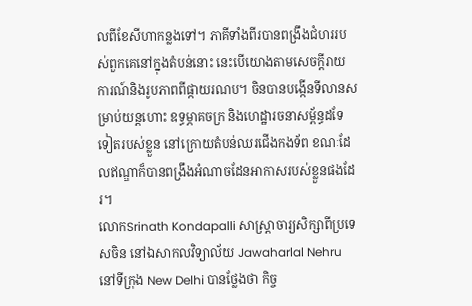លពីខែសីហាកន្លងទៅ។ ភាគីទាំងពីរបានពង្រឹងជំហររបស់ពួកគេនៅក្នុងតំបន់នោះ នេះបើយោងតាមសេចក្តីរាយការណ៍និងរូបភាពពីផ្កាយរណប។ ចិនបានបង្កើនទីលានសម្រាប់យន្តហោះ ឧទ្ធម្ភាគចក្រ និងហេដ្ឋារចនាសម្ព័ន្ធដទែទៀតរបស់ខ្លួន នៅក្រោយតំបន់ឈរជើងកងទ័ព ខណៈដែលឥណ្ឌាក៏បានពង្រឹងអំណាចដែនអាកាសរបស់ខ្លួនផងដែរ។
លោកSrinath Kondapalli សាស្ត្រាចារ្យសិក្សាពីប្រទេសចិន នៅឯសាកលវិទ្យាល័យ Jawaharlal Nehru នៅទីក្រុង New Delhi បានថ្លែងថា កិច្ច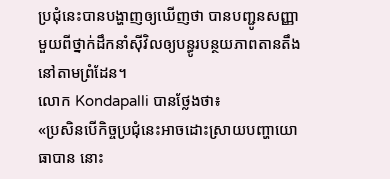ប្រជុំនេះបានបង្ហាញឲ្យឃើញថា បានបញ្ជូនសញ្ញាមួយពីថ្នាក់ដឹកនាំស៊ីវិលឲ្យបន្ធូរបន្ថយភាពតានតឹងនៅតាមព្រំដែន។
លោក Kondapalli បានថ្លែងថា៖
«ប្រសិនបើកិច្ចប្រជុំនេះអាចដោះស្រាយបញ្ហាយោធាបាន នោះ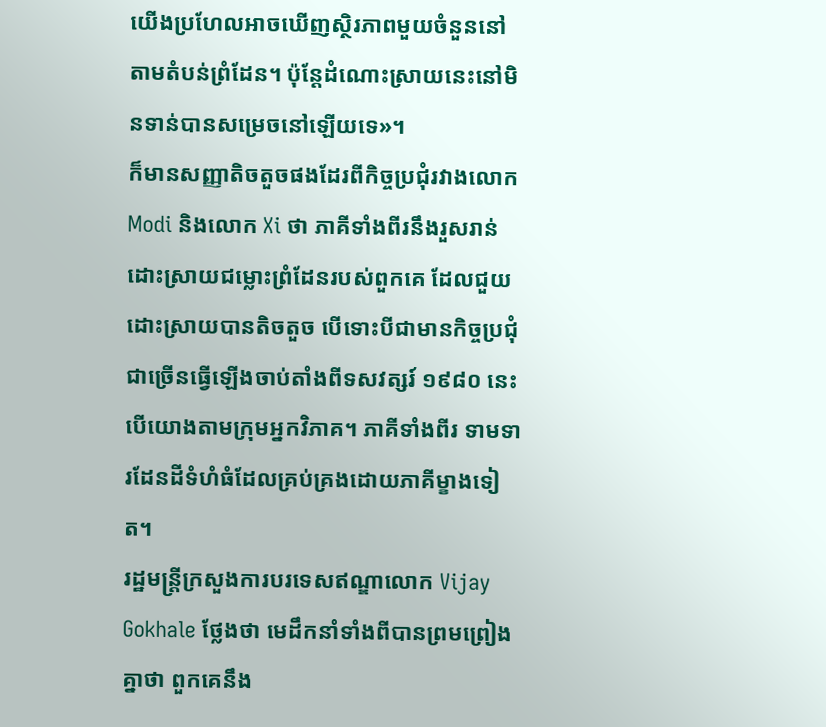យើងប្រហែលអាចឃើញស្ថិរភាពមួយចំនួននៅតាមតំបន់ព្រំដែន។ ប៉ុន្តែដំណោះស្រាយនេះនៅមិនទាន់បានសម្រេចនៅឡើយទេ»។
ក៏មានសញ្ញាតិចតួចផងដែរពីកិច្ចប្រជុំរវាងលោក Modi និងលោក Xi ថា ភាគីទាំងពីរនឹងរួសរាន់ដោះស្រាយជម្លោះព្រំដែនរបស់ពួកគេ ដែលជួយដោះស្រាយបានតិចតួច បើទោះបីជាមានកិច្ចប្រជុំជាច្រើនធ្វើឡើងចាប់តាំងពីទសវត្សរ៍ ១៩៨០ នេះបើយោងតាមក្រុមអ្នកវិភាគ។ ភាគីទាំងពីរ ទាមទារដែនដីទំហំធំដែលគ្រប់គ្រងដោយភាគីម្ខាងទៀត។
រដ្ឋមន្ត្រីក្រសួងការបរទេសឥណ្ឌាលោក Vijay Gokhale ថ្លែងថា មេដឹកនាំទាំងពីបានព្រមព្រៀងគ្នាថា ពួកគេនឹង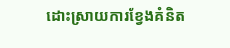ដោះស្រាយការខ្វែងគំនិត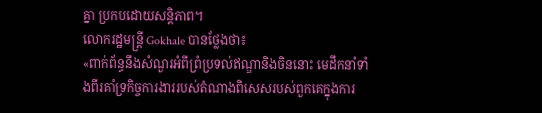គ្នា ប្រកបដោយសន្តិភាព។
លោករដ្ឋមន្ត្រី Gokhale បានថ្លែងថា៖
«ពាក់ព័ន្ធនឹងសំណួរអំពីព្រំប្រទល់ឥណ្ឌានិងចិននោះ មេដឹកនាំទាំងពីរគាំទ្រកិច្ចការងាររបស់តំណាងពិសេសរបស់ពួកគេក្នុងការ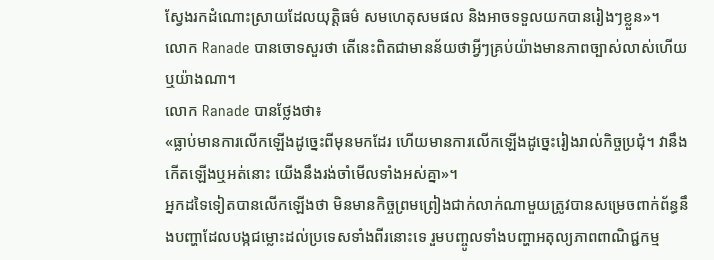ស្វែងរកដំណោះស្រាយដែលយុត្តិធម៌ សមហេតុសមផល និងអាចទទួលយកបានរៀងៗខ្លួន»។
លោក Ranade បានចោទសួរថា តើនេះពិតជាមានន័យថាអ្វីៗគ្រប់យ៉ាងមានភាពច្បាស់លាស់ហើយឬយ៉ាងណា។
លោក Ranade បានថ្លែងថា៖
«ធ្លាប់មានការលើកឡើងដូច្នេះពីមុនមកដែរ ហើយមានការលើកឡើងដូច្នេះរៀងរាល់កិច្ចប្រជុំ។ វានឹងកើតឡើងឬអត់នោះ យើងនឹងរង់ចាំមើលទាំងអស់គ្នា»។
អ្នកដទៃទៀតបានលើកឡើងថា មិនមានកិច្ចព្រមព្រៀងជាក់លាក់ណាមួយត្រូវបានសម្រេចពាក់ព័ន្ធនឹងបញ្ហាដែលបង្កជម្លោះដល់ប្រទេសទាំងពីរនោះទេ រួមបញ្ចូលទាំងបញ្ហាអតុល្យភាពពាណិជ្ជកម្ម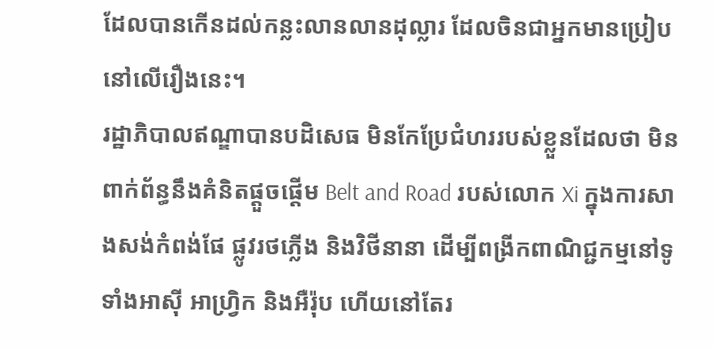ដែលបានកើនដល់កន្លះលានលានដុល្លារ ដែលចិនជាអ្នកមានប្រៀបនៅលើរឿងនេះ។
រដ្ឋាភិបាលឥណ្ឌាបានបដិសេធ មិនកែប្រែជំហររបស់ខ្លួនដែលថា មិនពាក់ព័ន្ធនឹងគំនិតផ្តួចផ្តើម Belt and Road របស់លោក Xi ក្នុងការសាងសង់កំពង់ផែ ផ្លូវរថភ្លើង និងវិថីនានា ដើម្បីពង្រីកពាណិជ្ជកម្មនៅទូទាំងអាស៊ី អាហ្វ្រិក និងអឺរ៉ុប ហើយនៅតែរ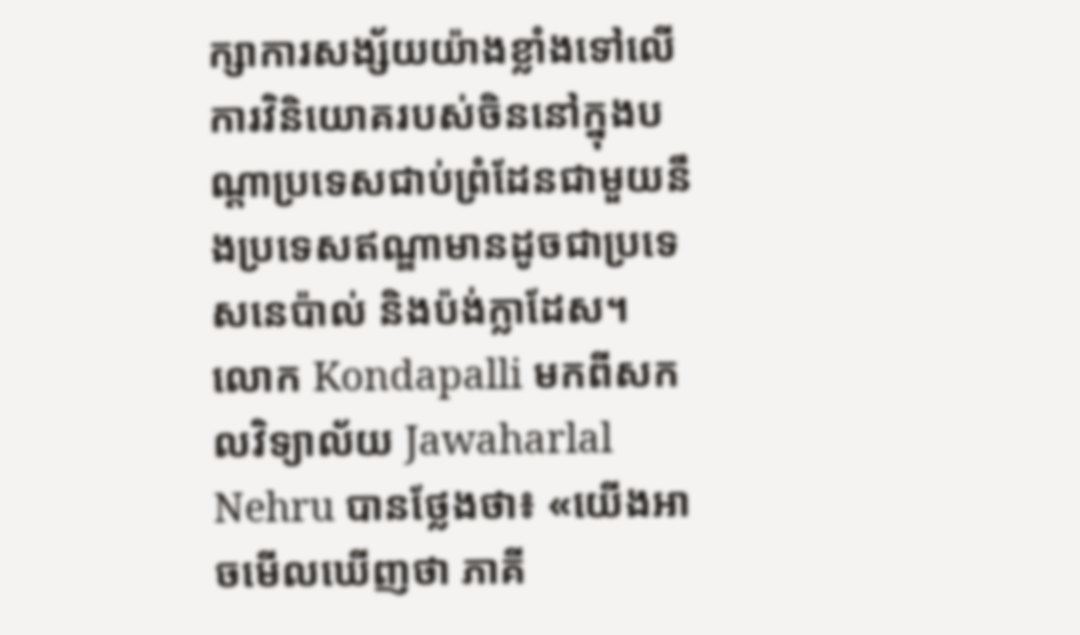ក្សាការសង្ស័យយ៉ាងខ្លាំងទៅលើការវិនិយោគរបស់ចិននៅក្នុងបណ្តាប្រទេសជាប់ព្រំដែនជាមួយនឹងប្រទេសឥណ្ឌាមានដូចជាប្រទេសនេប៉ាល់ និងប៉ង់ក្លាដែស។
លោក Kondapalli មកពីសកលវិទ្យាល័យ Jawaharlal Nehru បានថ្លែងថា៖ «យើងអាចមើលឃើញថា ភាគី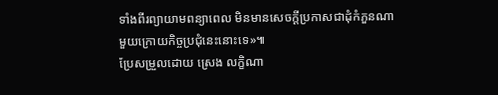ទាំងពីរព្យាយាមពន្យាពេល មិនមានសេចក្តីប្រកាសជាដុំកំភួនណាមួយក្រោយកិច្ចប្រជុំនេះនោះទេ»៕
ប្រែសម្រួលដោយ ស្រេង លក្ខិណា